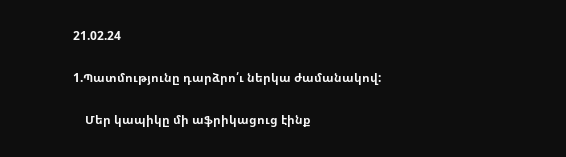21.02.24

1.Պատմությունը դարձրո՛ւ ներկա ժամանակով:

    Մեր կապիկը մի աֆրիկացուց էինք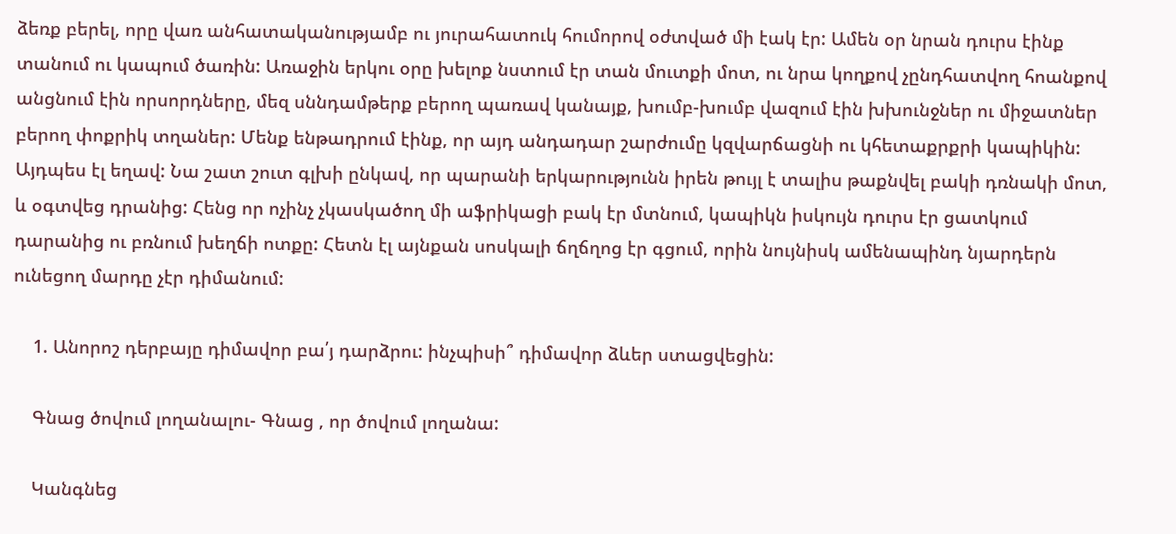ձեռք բերել, որը վառ անհատականությամբ ու յուրահատուկ հումորով օժտված մի էակ էր: Ամեն օր նրան դուրս էինք տանում ու կապում ծառին: Առաջին երկու օրը խելոք նստում էր տան մուտքի մոտ, ու նրա կողքով չընդհատվող հոանքով անցնում էին որսորդները, մեզ սննդամթերք բերող պառավ կանայք, խումբ-խումբ վազում էին խխունջներ ու միջատներ բերող փոքրիկ տղաներ: Մենք ենթադրում էինք, որ այդ անդադար շարժումը կզվարճացնի ու կհետաքրքրի կապիկին: Այդպես էլ եղավ: Նա շատ շուտ գլխի ընկավ, որ պարանի երկարությունն իրեն թույլ է տալիս թաքնվել բակի դռնակի մոտ, և օգտվեց դրանից: Հենց որ ոչինչ չկասկածող մի աֆրիկացի բակ էր մտնում, կապիկն իսկույն դուրս էր ցատկում դարանից ու բռնում խեղճի ոտքը: Հետն էլ այնքան սոսկալի ճղճղոց էր գցում, որին նույնիսկ ամենապինդ նյարդերն ունեցող մարդը չէր դիմանում:

    1. Անորոշ դերբայը դիմավոր բա՛յ դարձրու: ինչպիսի՞ դիմավոր ձևեր ստացվեցին:

    Գնաց ծովում լողանալու- Գնաց , որ ծովում լողանա:

    Կանգնեց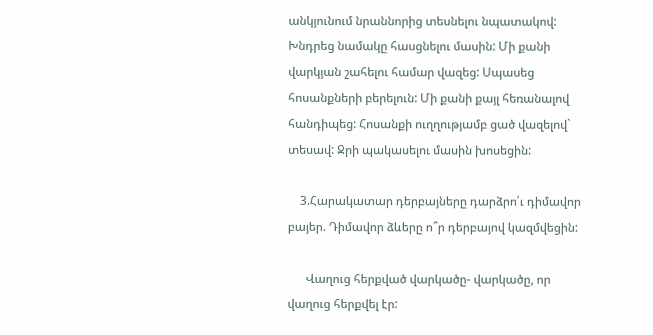անկյունում նրաննորից տեսնելու նպատակով: Խնդրեց նամակը հասցնելու մասին: Մի քանի վարկյան շահելու համար վազեց: Սպասեց հոսանքների բերելուն: Մի քանի քայլ հեռանալով հանդիպեց: Հոսանքի ուղղությամբ ցած վազելով` տեսավ: Ջրի պակասելու մասին խոսեցին:

    3.Հարակատար դերբայները դարձրո՛ւ դիմավոր բայեր. Դիմավոր ձևերը ո՞ր դերբայով կազմվեցին:

      Վաղուց հերքված վարկածը- վարկածը, որ վաղուց հերքվել էր: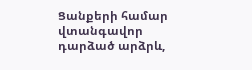Ցանքերի համար վտանգավոր դարձած արձրև,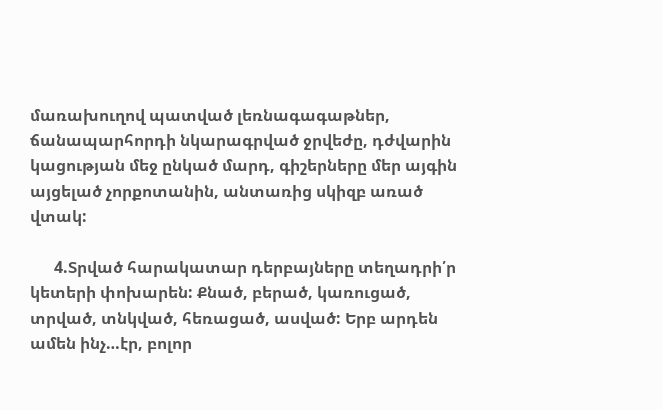մառախուղով պատված լեռնագագաթներ, ճանապարհորդի նկարագրված ջրվեժը, դժվարին կացության մեջ ընկած մարդ, գիշերները մեր այգին այցելած չորքոտանին, անտառից սկիզբ առած վտակ:

      4.Տրված հարակատար դերբայները տեղադրի՛ր կետերի փոխարեն: Քնած, բերած, կառուցած, տրված, տնկված, հեռացած, ասված: Երբ արդեն ամեն ինչ…էր, բոլոր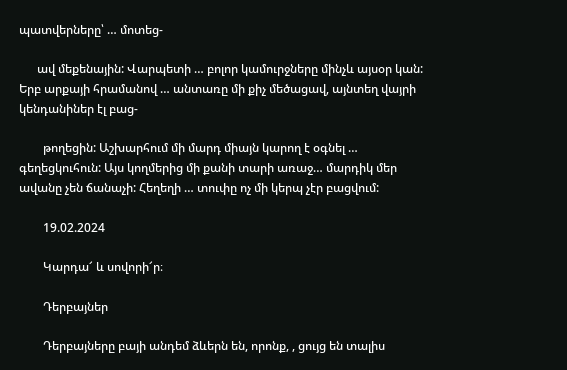պատվերները՝ … մոտեց-

      ավ մեքենային: Վարպետի … բոլոր կամուրջները մինչև այսօր կան: Երբ արքայի հրամանով … անտառը մի քիչ մեծացավ, այնտեղ վայրի կենդանիներ էլ բաց-

        թողեցին: Աշխարհում մի մարդ միայն կարող է օգնել … գեղեցկուհուն: Այս կողմերից մի քանի տարի առաջ… մարդիկ մեր ավանը չեն ճանաչի: Հեղեղի … տուփը ոչ մի կերպ չէր բացվում:

        19.02.2024

        Կարդա՜ և սովորի՜ր։

        Դերբայներ

        Դերբայները բայի անդեմ ձևերն են, որոնք, , ցույց են տալիս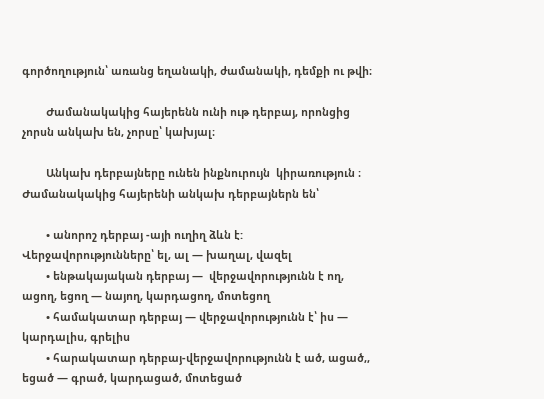գործողություն՝ առանց եղանակի, ժամանակի, դեմքի ու թվի։

        Ժամանակակից հայերենն ունի ութ դերբայ, որոնցից չորսն անկախ են, չորսը՝ կախյալ։

        Անկախ դերբայները ունեն ինքնուրույն  կիրառություն ։ Ժամանակակից հայերենի անկախ դերբայներն են՝

        • անորոշ դերբայ -այի ուղիղ ձևն է: Վերջավորությունները՝ ել, ալ — խաղալ, վազել
        • ենթակայական դերբայ —  վերջավորությունն է ող, ացող, եցող — նայող, կարդացող, մոտեցող
        • համակատար դերբայ — վերջավորությունն է՝ իս — կարդալիս, գրելիս
        • հարակատար դերբայ-վերջավորությունն է ած, ացած,, եցած — գրած, կարդացած, մոտեցած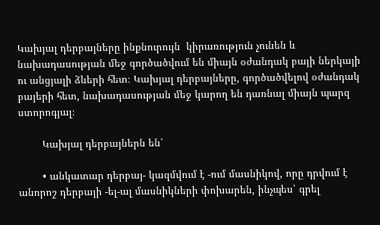Կախյալ դերբայները ինքնուրույն  կիրառություն չունեն և նախադասության մեջ գործածվում են միայն օժանդակ բայի ներկայի ու անցյալի ձևերի հետ։ Կախյալ դերբայները, գործածվելով օժանդակ բայերի հետ, նախադասության մեջ կարող են դառնալ միայն պարզ ստորոգյալ։

        Կախյալ դերբայներն են՝

        • անկատար դերբայ- կազմվում է -ում մասնիկով, որը դրվում է անորոշ դերբայի -ել-ալ մասնիկների փոխարեն, ինչպես՝ գրել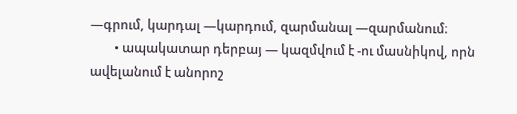—գրում, կարդալ —կարդում, զարմանալ —զարմանում։
        • ապակատար դերբայ — կազմվում է -ու մասնիկով, որն ավելանում է անորոշ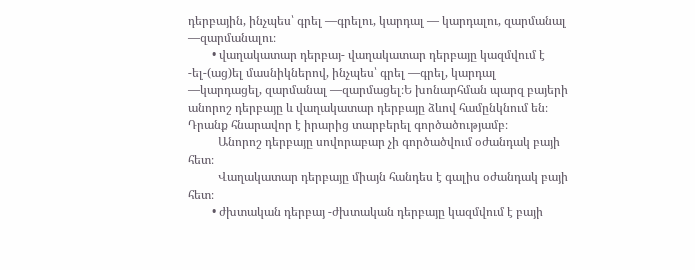դերբային, ինչպես՝ գրել —գրելու, կարդալ — կարդալու, զարմանալ —զարմանալու։
        • վաղակատար դերբայ- վաղակատար դերբայը կազմվում է -ել-(աց)ել մասնիկներով, ինչպես՝ գրել —գրել, կարդալ —կարդացել, զարմանալ —զարմացել։Ե խոնարհման պարզ բայերի անորոշ դերբայը և վաղակատար դերբայը ձևով համընկնում են։ Դրանք հնարավոր է իրարից տարբերել գործածությամբ։
          Անորոշ դերբայը սովորաբար չի գործածվում օժանդակ բայի հետ։
          Վաղակատար դերբայը միայն հանդես է գալիս օժանդակ բայի հետ։
        • ժխտական դերբայ -ժխտական դերբայը կազմվում է բայի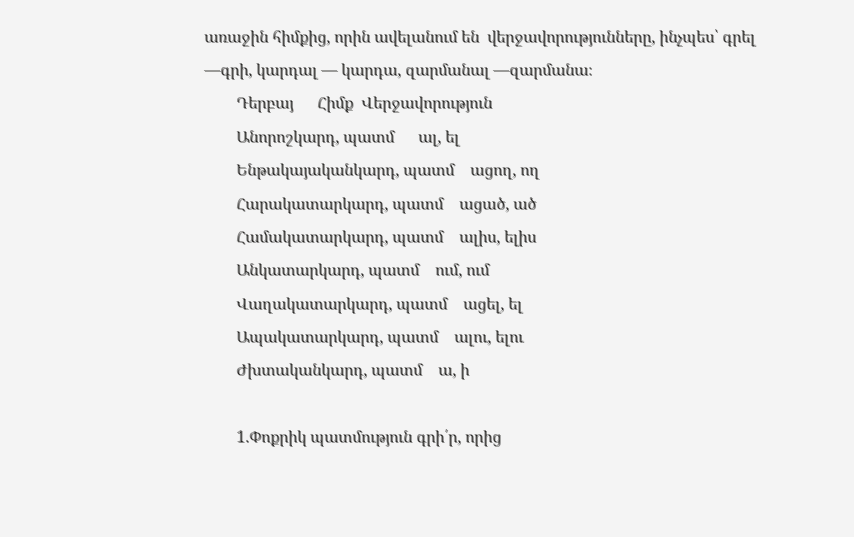առաջին հիմքից, որին ավելանում են  վերջավորությունները, ինչպես՝ գրել —գրի, կարդալ — կարդա, զարմանալ —զարմանա։
        Դերբայ      Հիմք  Վերջավորություն
        Անորոշկարդ, պատմ      ալ, ել
        Ենթակայականկարդ, պատմ    ացող, ող
        Հարակատարկարդ, պատմ    ացած, ած
        Համակատարկարդ, պատմ    ալիս, ելիս
        Անկատարկարդ, պատմ    ում, ում
        Վաղակատարկարդ, պատմ    ացել, ել
        Ապակատարկարդ, պատմ    ալու, ելու
        Ժխտականկարդ, պատմ    ա, ի

        1.Փոքրիկ պատմություն գրի՛ր, որից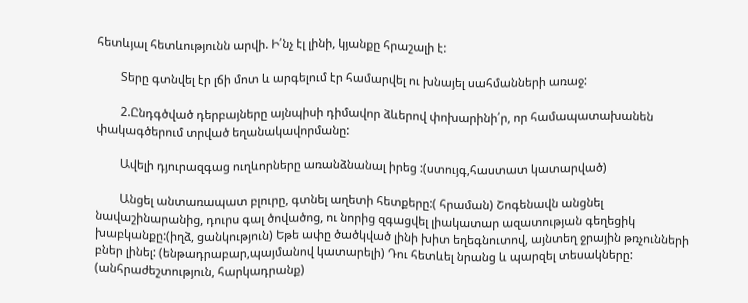հետևյալ հետևությունն արվի. Ի՛նչ էլ լինի, կյանքը հրաշալի է:

        Տերը գտնվել էր լճի մոտ և արգելում էր համարվել ու խնայել սահմանների առաջ:

        2.Ընդգծված դերբայները այնպիսի դիմավոր ձևերով փոխարինի՛ր, որ համապատախանեն փակագծերում տրված եղանակավորմանը:

        Ավելի դյուրազգաց ուղևորները առանձնանալ իրեց :(ստույգ,հաստատ կատարված)

        Անցել անտառապատ բլուրը, գտնել աղետի հետքերը:( հրաման) Շոգենավն անցնել նավաշինարանից, դուրս գալ ծովածոց, ու նորից զգացվել լիակատար ազատության գեղեցիկ խաբկանքը:(իղձ, ցանկություն) Եթե ափը ծածկված լինի խիտ եղեգնուտով, այնտեղ ջրային թռչունների բներ լինել: (ենթադրաբար,պայմանով կատարելի) Դու հետևել նրանց և պարզել տեսակները: (անհրաժեշտություն, հարկադրանք)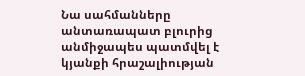Նա սահմանները անտառապատ բլուրից անմիջապես պատմվել է կյանքի հրաշալիության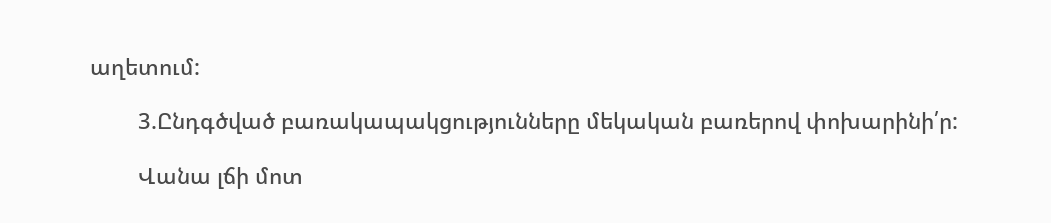աղետում:

        3.Ընդգծված բառակապակցությունները մեկական բառերով փոխարինի՛ր:

        Վանա լճի մոտ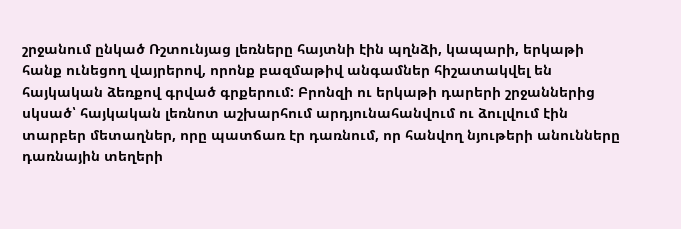շրջանում ընկած Ռշտունյաց լեռները հայտնի էին պղնձի, կապարի, երկաթի հանք ունեցող վայրերով, որոնք բազմաթիվ անգամներ հիշատակվել են հայկական ձեռքով գրված գրքերում: Բրոնզի ու երկաթի դարերի շրջաններից սկսած՝ հայկական լեռնոտ աշխարհում արդյունահանվում ու ձուլվում էին տարբեր մետաղներ, որը պատճառ էր դառնում, որ հանվող նյութերի անունները դառնային տեղերի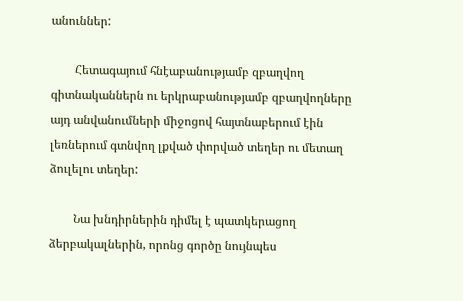անուններ:

        Հետագայում հնէաբանությամբ զբաղվող գիտնականներն ու երկրաբանությամբ զբաղվողները այդ անվանումների միջոցով հայտնաբերում էին լեռներում գտնվող լքված փորված տեղեր ու մետաղ ձուլելու տեղեր:

        Նա խնդիրներին դիմել է պատկերացող ձերբակալներին, որոնց գործը նույնպես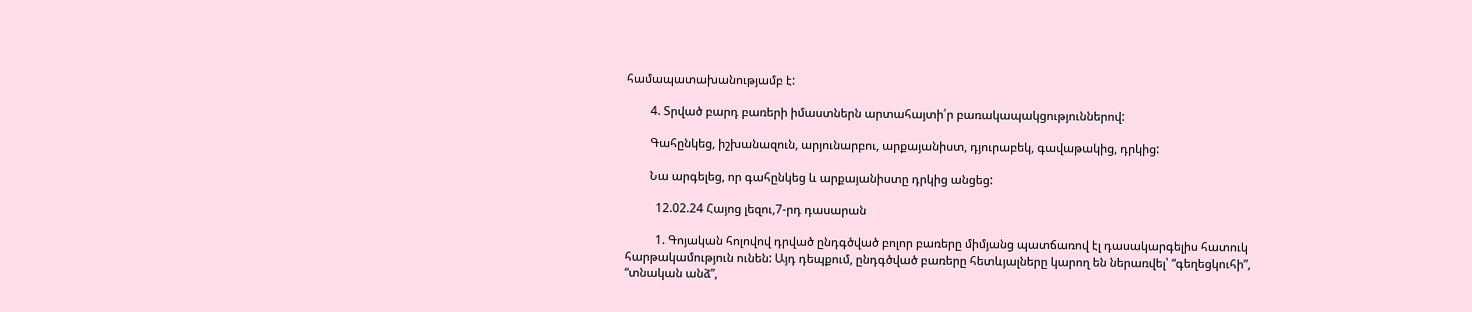համապատախանությամբ է:

        4. Տրված բարդ բառերի իմաստներն արտահայտի՛ր բառակապակցություններով:

        Գահընկեց, իշխանազուն, արյունարբու, արքայանիստ, դյուրաբեկ, գավաթակից, դրկից:

        Նա արգելեց, որ գահընկեց և արքայանիստը դրկից անցեց:

          12.02.24 Հայոց լեզու,7-րդ դասարան

          1. Գոյական հոլովով դրված ընդգծված բոլոր բառերը միմյանց պատճառով էլ դասակարգելիս հատուկ հարթակամություն ունեն: Այդ դեպքում, ընդգծված բառերը հետևյալները կարող են ներառվել՝ “գեղեցկուհի”, “տնական անձ”,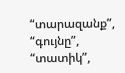“տարազանք”, “գույնը”, “տատիկ”,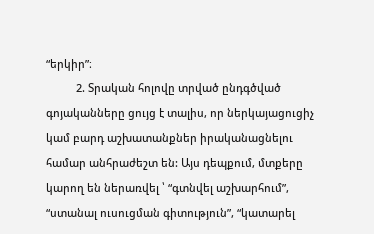“երկիր”։
          2. Տրական հոլովը տրված ընդգծված գոյականները ցույց է տալիս, որ ներկայացուցիչ կամ բարդ աշխատանքներ իրականացնելու համար անհրաժեշտ են: Այս դեպքում, մտքերը կարող են ներառվել ՝ “գտնվել աշխարհում”, “ստանալ ուսուցման գիտություն”, “կատարել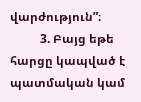վարժություն”։
          3. Բայց եթե հարցը կապված է պատմական կամ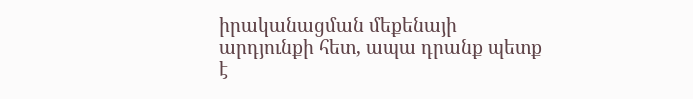իրականացման մեքենայի արդյունքի հետ, ապա դրանք պետք է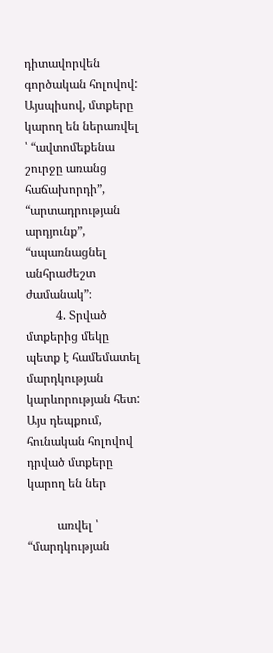դիտավորվեն գործական հոլովով: Այսպիսով, մտքերը կարող են ներառվել ՝ “ավտոմեքենա շուրջը առանց հաճախորդի”, “արտադրության արդյունք”, “սպառնացնել անհրաժեշտ ժամանակ”։
          4. Տրված մտքերից մեկը պետք է համեմատել մարդկության կարևորության հետ: Այս դեպքում, հունական հոլովով դրված մտքերը կարող են ներ

          առվել ՝ “մարդկության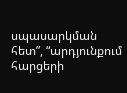սպասարկման հետ”, “արդյունքում հարցերի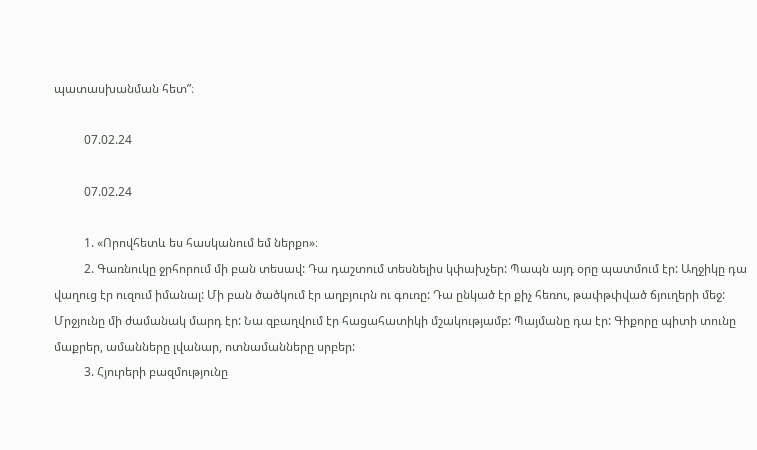պատասխանման հետ”։

          07.02.24

          07.02.24

          1. «Որովհետև ես հասկանում եմ ներքո»։
          2. Գառնուկը ջրհորում մի բան տեսավ: Դա դաշտում տեսնելիս կփախչեր: Պապն այդ օրը պատմում էր: Աղջիկը դա վաղուց էր ուզում իմանալ: Մի բան ծածկում էր աղբյուրն ու գուռը: Դա ընկած էր քիչ հեռու, թափթփված ճյուղերի մեջ: Մրջյունը մի ժամանակ մարդ էր: Նա զբաղվում էր հացահատիկի մշակությամբ: Պայմանը դա էր: Գիքորը պիտի տունը մաքրեր, ամանները լվանար, ոտնամանները սրբեր:
          3. Հյուրերի բազմությունը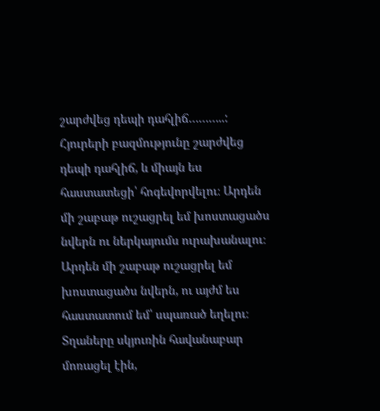շարժվեց դեպի դահլիճ………..: Հյուրերի բազմությունը շարժվեց դեպի դահլիճ, և միայն ես հաստատեցի՝ հոգեվորվելու։ Արդեն մի շաբաթ ուշացրել եմ խոստացածս նվերն ու ներկայումս ուրախանալու։ Արդեն մի շաբաթ ուշացրել եմ խոստացածս նվերն, ու այժմ ես հաստատում եմ՝ սպառած եղելու։ Տղաները սկյուռին հավանաբար մոռացել էին,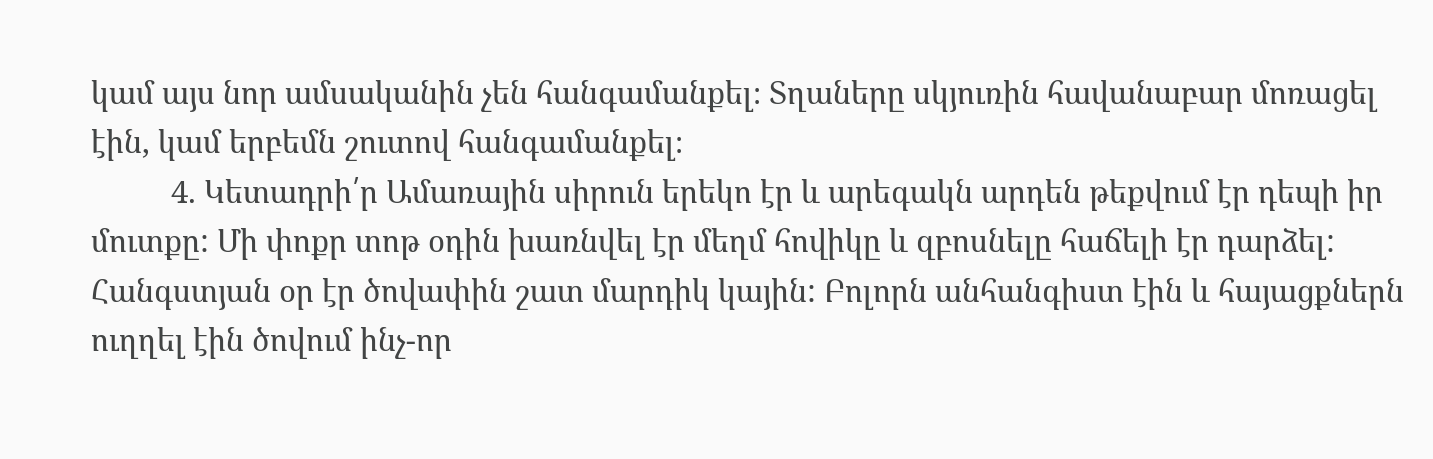կամ այս նոր ամսականին չեն հանգամանքել։ Տղաները սկյուռին հավանաբար մոռացել էին, կամ երբեմն շուտով հանգամանքել։
          4. Կետադրի՛ր Ամառային սիրուն երեկո էր և արեգակն արդեն թեքվում էր դեպի իր մուտքը: Մի փոքր տոթ օդին խառնվել էր մեղմ հովիկը և զբոսնելը հաճելի էր դարձել: Հանգստյան օր էր ծովափին շատ մարդիկ կային: Բոլորն անհանգիստ էին և հայացքներն ուղղել էին ծովում ինչ-որ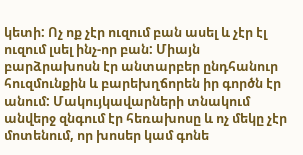կետի: Ոչ ոք չէր ուզում բան ասել և չէր էլ ուզում լսել ինչ-որ բան: Միայն բարձրախոսն էր անտարբեր ընդհանուր հուզմունքին և բարեխղճորեն իր գործն էր անում: Մակույկավարների տնակում անվերջ զնգում էր հեռախոսը և ոչ մեկը չէր մոտենում, որ խոսեր կամ գոնե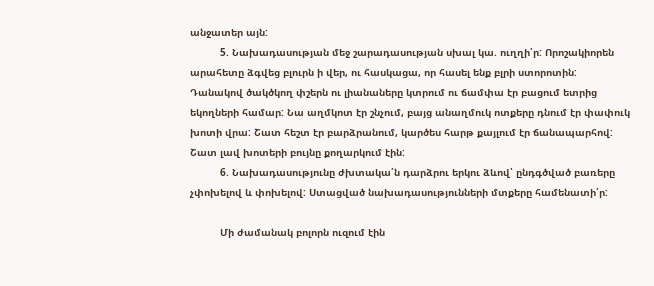անջատեր այն:
          5. Նախադասության մեջ շարադասության սխալ կա. ուղղի՛ր: Որոշակիորեն արահետը ձգվեց բլուրն ի վեր, ու հասկացա, որ հասել ենք բլրի ստորոտին: Դանակով ծակծկող փշերն ու լիանաները կտրում ու ճամփա էր բացում ետրից եկողների համար: Նա աղմկոտ էր շնչում, բայց անաղմուկ ոտքերը դնում էր փափուկ խոտի վրա: Շատ հեշտ էր բարձրանում, կարծես հարթ քայլում էր ճանապարհով: Շատ լավ խոտերի բույնը քողարկում էին:
          6. Նախադասությունը ժխտակա՛ն դարձրու երկու ձևով՝ ընդգծված բառերը չփոխելով և փոխելով: Ստացված նախադասությունների մտքերը համենատի՛ր:

          Մի ժամանակ բոլորն ուզում էին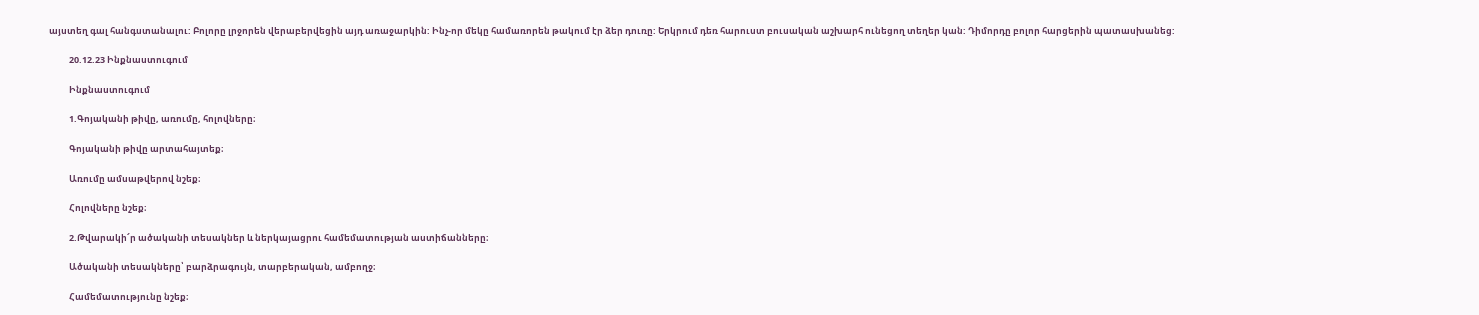այստեղ գալ հանգստանալու: Բոլորը լրջորեն վերաբերվեցին այդ առաջարկին: Ինչ-որ մեկը համառորեն թակում էր ձեր դուռը: Երկրում դեռ հարուստ բուսական աշխարհ ունեցող տեղեր կան: Դիմորդը բոլոր հարցերին պատասխանեց:

          20.12.23 Ինքնաստուգում

          Ինքնաստուգում

          1.Գոյականի թիվը, առումը, հոլովները։

          Գոյականի թիվը արտահայտեք։

          Առումը ամսաթվերով նշեք։

          Հոլովները նշեք։

          2.Թվարակի՜ր ածականի տեսակներ և ներկայացրու համեմատության աստիճանները։

          Ածականի տեսակները՝ բարձրագույն, տարբերական, ամբողջ։

          Համեմատությունը նշեք։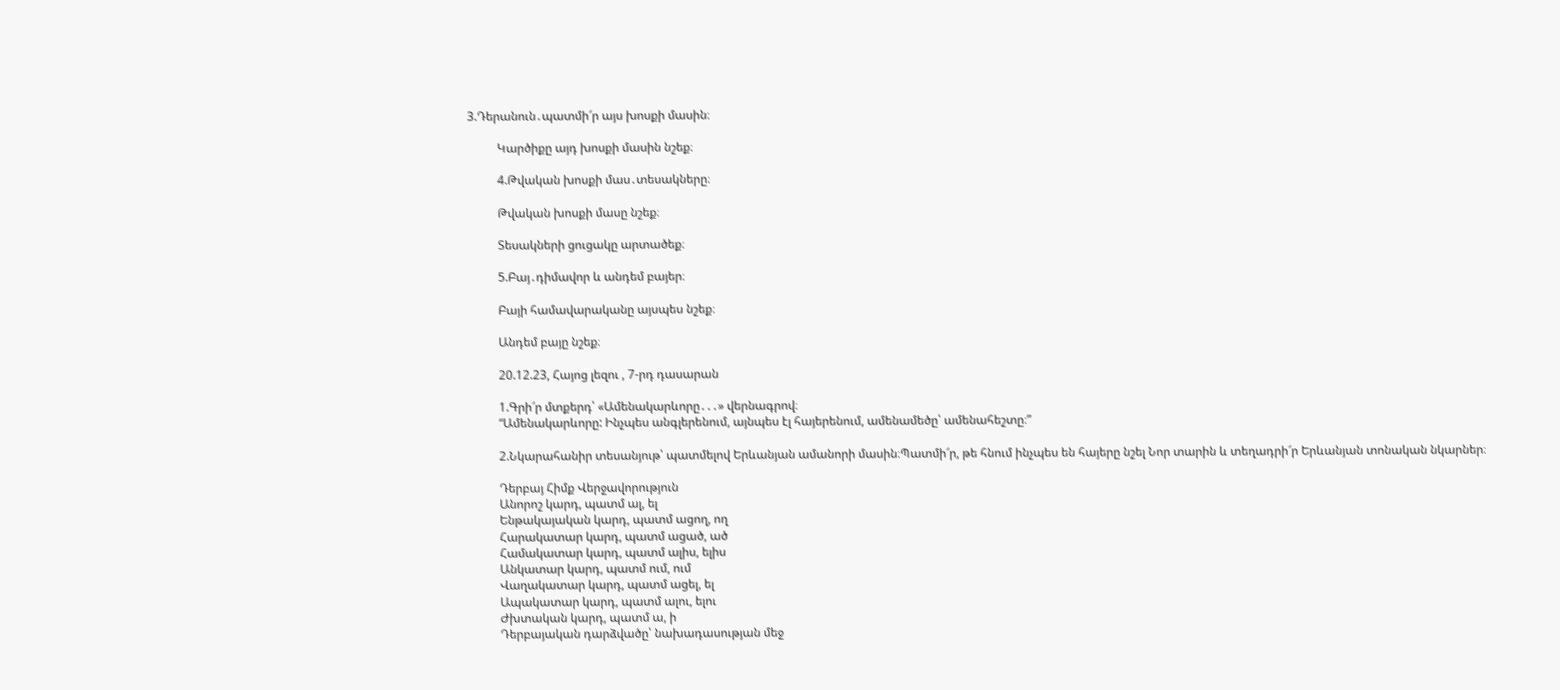3.Դերանուն․պատմի՜ր այս խոսքի մասին։

          Կարծիքը այդ խոսքի մասին նշեք։

          4.Թվական խոսքի մաս․տեսակները։

          Թվական խոսքի մասը նշեք։

          Տեսակների ցուցակը արտածեք։

          5.Բայ․դիմավոր և անդեմ բայեր։

          Բայի համավարականը այսպես նշեք։

          Անդեմ բայը նշեք։

          20.12.23, Հայոց լեզու , 7-րդ դասարան

          1.Գրի՜ր մտքերդ՝ «Ամենակարևորը․․․» վերնագրով։
          “Ամենակարևորը: Ինչպես անգլերենում, այնպես էլ հայերենում, ամենամեծը՝ ամենահեշտը։”

          2.Նկարահանիր տեսանյութ՝ պատմելով Երևանյան ամանորի մասին։Պատմի՜ր, թե հնում ինչպես են հայերը նշել Նոր տարին և տեղադրի՜ր Երևանյան տոնական նկարներ։

          Դերբայ Հիմք Վերջավորություն
          Անորոշ կարդ, պատմ ալ, ել
          Ենթակայական կարդ, պատմ ացող, ող
          Հարակատար կարդ, պատմ ացած, ած
          Համակատար կարդ, պատմ ալիս, ելիս
          Անկատար կարդ, պատմ ում, ում
          Վաղակատար կարդ, պատմ ացել, ել
          Ապակատար կարդ, պատմ ալու, ելու
          Ժխտական կարդ, պատմ ա, ի
          Դերբայական դարձվածը՝ նախադասության մեջ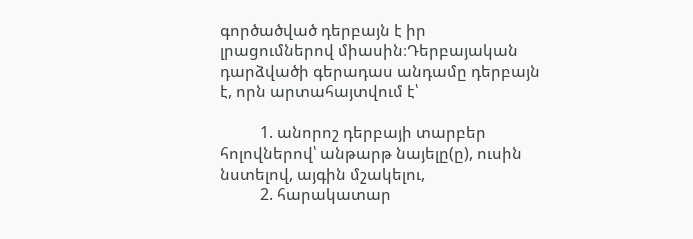գործածված դերբայն է իր լրացումներով միասին։Դերբայական դարձվածի գերադաս անդամը դերբայն է, որն արտահայտվում է՝

          1. անորոշ դերբայի տարբեր հոլովներով՝ անթարթ նայելը(ը), ուսին նստելով, այգին մշակելու,
          2. հարակատար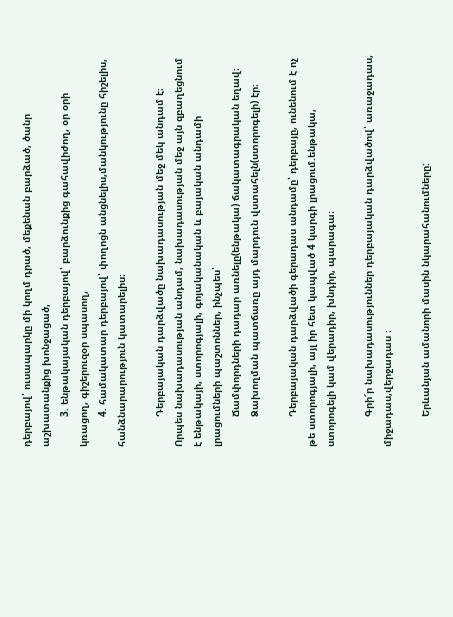դերբայով՝ ուսապարկը մի կողմ դրած, մեքենան բարձած, ծանր աշխատանքից խոնջացած,
          3. ենթակայական դերբայով՝ բարձունքից գահավիժող, օր օրի կռացող, գիշերուզօր սպասող,
          4. համակատար դերբայով՝ փողոցն անցնելիս,մանկությունը հիշելիս, հանձնարարություն կատարելիս։

          Դերբայական դարձվածը նախադասության մեջ մեկ անդամ է։ Որպես նախադասության անդամ, նախադասության մեջ այն զբաղեցնում է ենթակայի, ստորոգյալի, գոյականական և բայական անդամի լրացումների պաշտոններ, ինչպես՝
          Ճամփորդների դադար առնելը(ենթակա) ճակատագրական եղավ։
          Ձախողման պատճառը այդ մարդուն վստահելն(ստորոգելի) էր։

          Դերբայական դարձվածի գերադաս անդամը՝ դերբայը, ունենում է ոչ թե ստորոգյալի, այլ իր հետ կապված 4 կարգի լրացում.ենթակա, ստորոգելի կամ վերադիր, խնդիր, պարագա։

          Գրի՜ր նախադասություններ դերբայական դարձվածով՝ առաջադաս, միջադաս,վերջադաս ։

          Երևանյան ամանորի մասին նկարահանումները: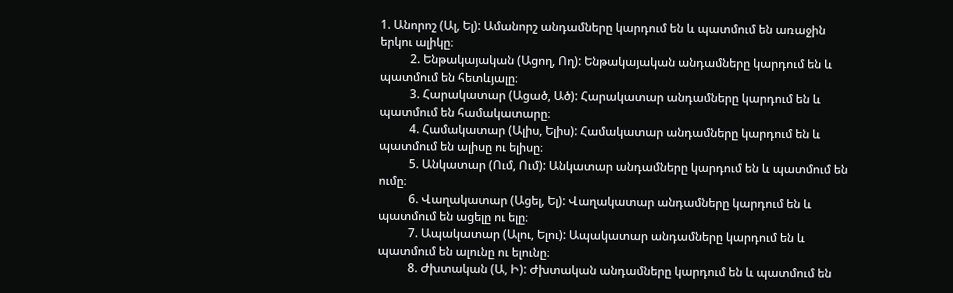1. Անորոշ (Ալ, Ել): Ամանորշ անդամները կարդում են և պատմում են առաջին երկու ալիկը։
          2. Ենթակայական (Ացող, Ող): Ենթակայական անդամները կարդում են և պատմում են հետևյալը։
          3. Հարակատար (Ացած, Ած): Հարակատար անդամները կարդում են և պատմում են համակատարը։
          4. Համակատար (Ալիս, Ելիս): Համակատար անդամները կարդում են և պատմում են ալիսը ու ելիսը։
          5. Անկատար (Ում, Ում): Անկատար անդամները կարդում են և պատմում են ումը։
          6. Վաղակատար (Ացել, Ել): Վաղակատար անդամները կարդում են և պատմում են ացելը ու ելը։
          7. Ապակատար (Ալու, Ելու): Ապակատար անդամները կարդում են և պատմում են ալունը ու ելունը։
          8. Ժխտական (Ա, Ի): Ժխտական անդամները կարդում են և պատմում են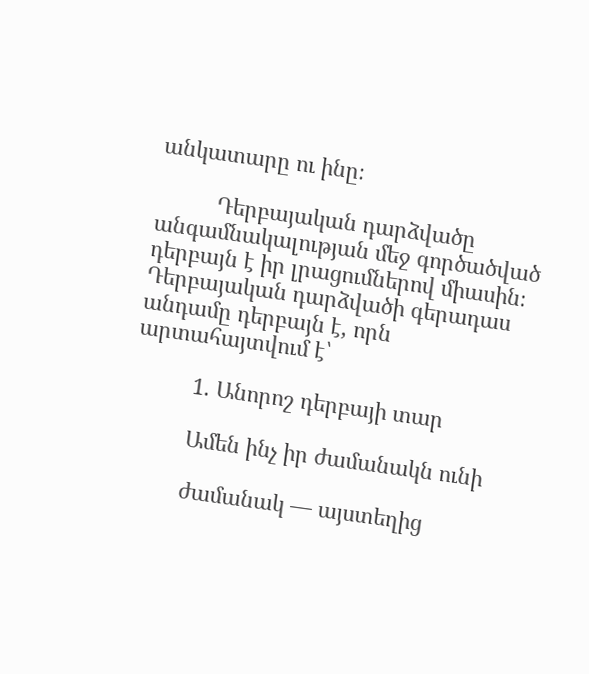անկատարը ու ինը։

          Դերբայական դարձվածը անգամնակալության մեջ գործածված դերբայն է իր լրացումներով միասին։ Դերբայական դարձվածի գերադաս անդամը դերբայն է, որն արտահայտվում է՝

          1. Անորոշ դերբայի տար

          Ամեն ինչ իր ժամանակն ունի

          ժամանակ — այստեղից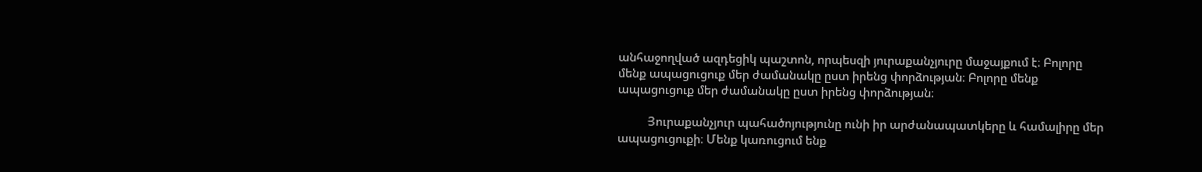անհաջողված ազդեցիկ պաշտոն, որպեսզի յուրաքանչյուրը մաջայքում է։ Բոլորը մենք ապացուցուք մեր ժամանակը ըստ իրենց փորձության։ Բոլորը մենք ապացուցուք մեր ժամանակը ըստ իրենց փորձության։

          Յուրաքանչյուր պահածոյությունը ունի իր արժանապատկերը և համալիրը մեր ապացուցուքի։ Մենք կառուցում ենք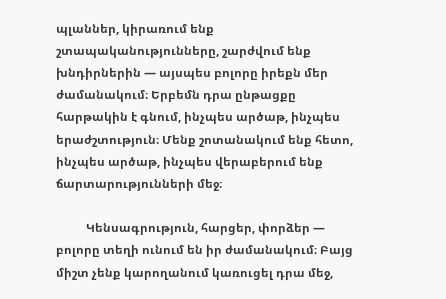պլաններ, կիրառում ենք շտապականությունները, շարժվում ենք խնդիրներին — այսպես բոլորը իրեքն մեր ժամանակում։ Երբեմն դրա ընթացքը հարթակին է գնում, ինչպես արծաթ, ինչպես երաժշտություն։ Մենք շոտանակում ենք հետո, ինչպես արծաթ, ինչպես վերաբերում ենք ճարտարությունների մեջ։

          Կենսագրություն, հարցեր, փորձեր — բոլորը տեղի ունում են իր ժամանակում։ Բայց միշտ չենք կարողանում կառուցել դրա մեջ,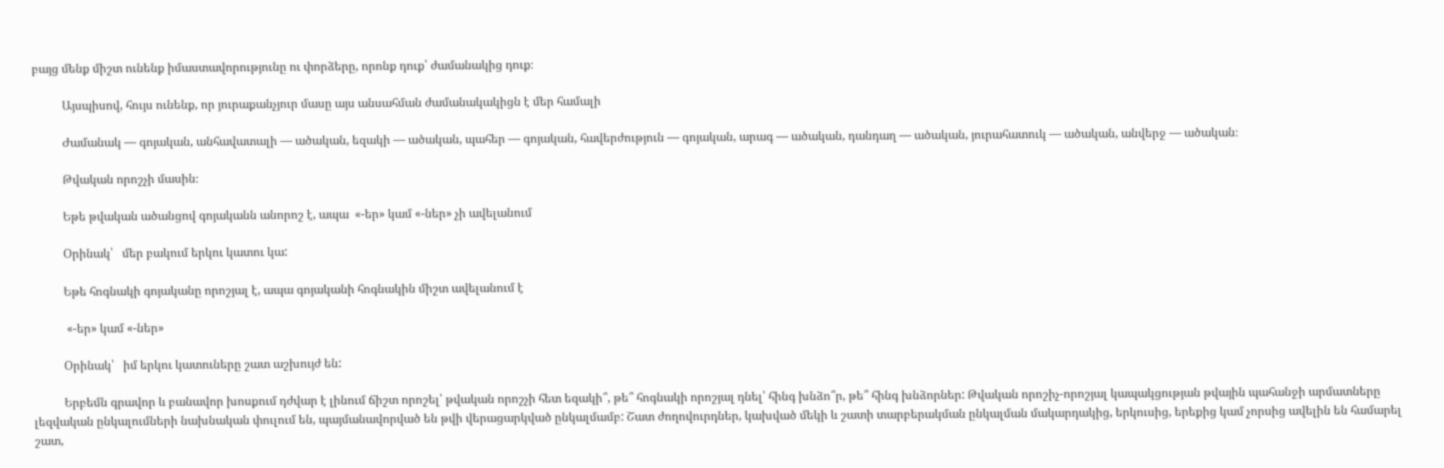բայց մենք միշտ ունենք իմաստավորությունը ու փորձերը, որոնք դուք՝ ժամանակից դուք։

          Այսպիսով, հույս ունենք, որ յուրաքանչյուր մասը այս անսահման ժամանակակիցն է մեր համալի

          Ժամանակ — գոյական, անհավատալի — ածական, եզակի — ածական, պահեր — գոյական, հավերժություն — գոյական, արագ — ածական, դանդաղ — ածական, յուրահատուկ — ածական, անվերջ — ածական։

          Թվական որոշչի մասին։

          Եթե թվական ածանցով գոյականն անորոշ է, ապա  «-եր» կամ «-ներ» չի ավելանում

          Օրինակ՝   մեր բակում երկու կատու կա:

          Եթե հոգնակի գոյականը որոշյալ է, ապա գոյականի հոգնակին միշտ ավելանում է

           «-եր» կամ «-ներ»

          Օրինակ՝   իմ երկու կատուները շատ աշխույժ են:

          Երբեմն գրավոր և բանավոր խոսքում դժվար է լինում ճիշտ որոշել՝ թվական որոշչի հետ եզակի՞, թե՞ հոգնակի որոշյալ դնել՝ հինգ խնձո՞ր, թե՞ հինգ խնձորներ: Թվական որոշիչ-որոշյալ կապակցության թվային պահանջի արմատները լեզվական ընկալումների նախնական փուլում են, պայմանավորված են թվի վերացարկված ընկալմամբ: Շատ ժողովուրդներ, կախված մեկի և շատի տարբերակման ընկալման մակարդակից, երկուսից, երեքից կամ չորսից ավելին են համարել շատ,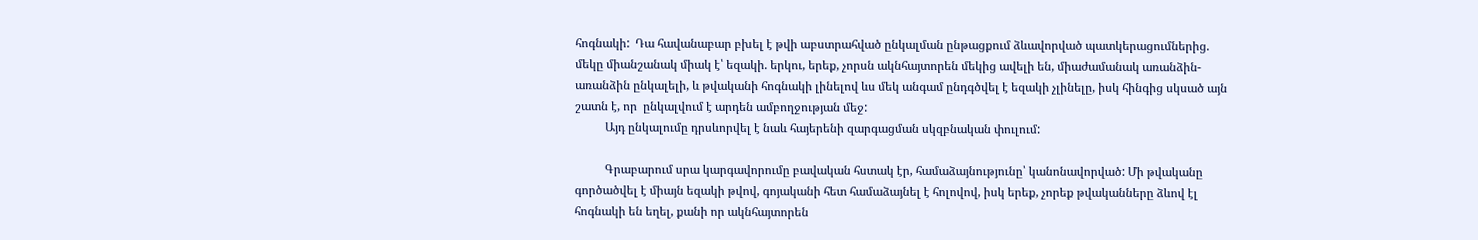հոգնակի:  Դա հավանաբար բխել է թվի աբստրահված ընկալման ընթացքում ձևավորված պատկերացումներից. մեկը միանշանակ միակ է՝ եզակի. երկու, երեք, չորսն ակնհայտորեն մեկից ավելի են, միաժամանակ առանձին-առանձին ընկալելի, և թվականի հոգնակի լինելով ևս մեկ անգամ ընդգծվել է եզակի չլինելը, իսկ հինգից սկսած այն շատն է, որ  ընկալվում է արդեն ամբողջության մեջ:
          Այդ ընկալումը դրսևորվել է նաև հայերենի զարգացման սկզբնական փուլում:

          Գրաբարում սրա կարգավորումը բավական հստակ էր, համաձայնությունը՝ կանոնավորված: Մի թվականը գործածվել է միայն եզակի թվով, գոյականի հետ համաձայնել է հոլովով, իսկ երեք, չորեք թվականները ձևով էլ հոգնակի են եղել, քանի որ ակնհայտորեն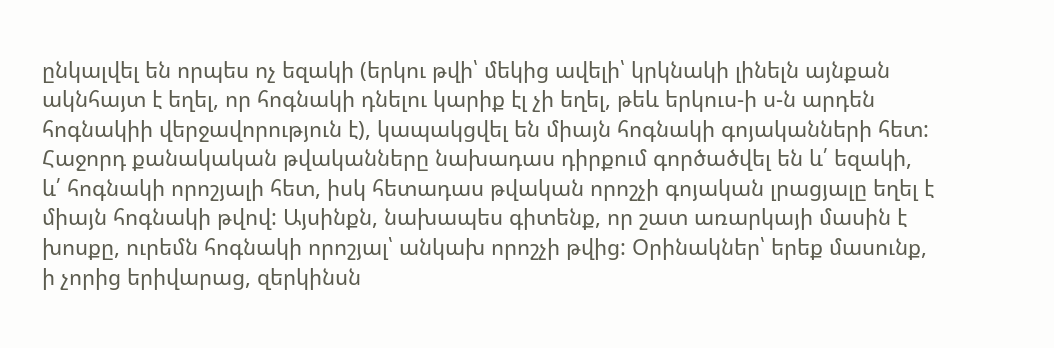ընկալվել են որպես ոչ եզակի (երկու թվի՝ մեկից ավելի՝ կրկնակի լինելն այնքան ակնհայտ է եղել, որ հոգնակի դնելու կարիք էլ չի եղել, թեև երկուս-ի ս-ն արդեն հոգնակիի վերջավորություն է), կապակցվել են միայն հոգնակի գոյականների հետ: Հաջորդ քանակական թվականները նախադաս դիրքում գործածվել են և՛ եզակի,  և՛ հոգնակի որոշյալի հետ, իսկ հետադաս թվական որոշչի գոյական լրացյալը եղել է միայն հոգնակի թվով: Այսինքն, նախապես գիտենք, որ շատ առարկայի մասին է խոսքը, ուրեմն հոգնակի որոշյալ՝ անկախ որոշչի թվից: Օրինակներ՝ երեք մասունք, ի չորից երիվարաց, զերկինսն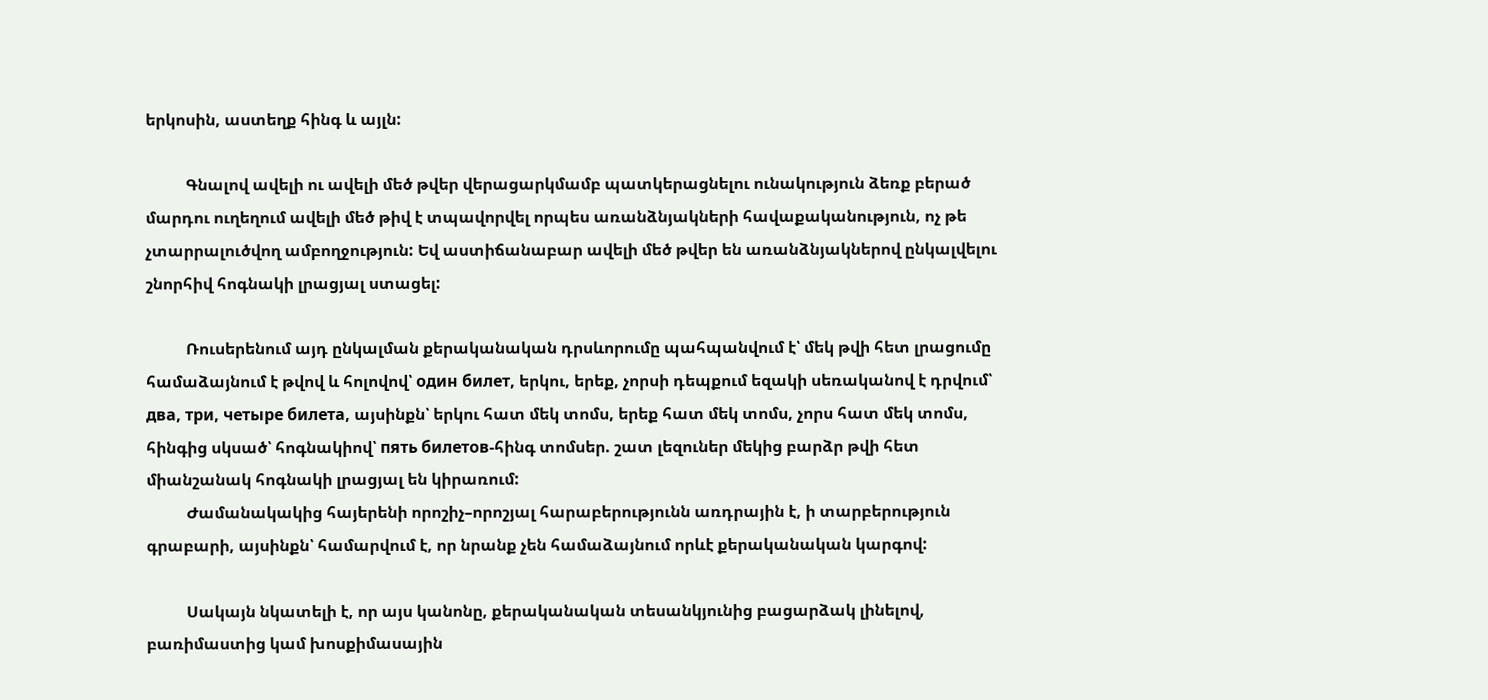երկոսին, աստեղք հինգ և այլն:

          Գնալով ավելի ու ավելի մեծ թվեր վերացարկմամբ պատկերացնելու ունակություն ձեռք բերած մարդու ուղեղում ավելի մեծ թիվ է տպավորվել որպես առանձնյակների հավաքականություն, ոչ թե չտարրալուծվող ամբողջություն: Եվ աստիճանաբար ավելի մեծ թվեր են առանձնյակներով ընկալվելու շնորհիվ հոգնակի լրացյալ ստացել:

          Ռուսերենում այդ ընկալման քերականական դրսևորումը պահպանվում է՝ մեկ թվի հետ լրացումը համաձայնում է թվով և հոլովով՝ один билет, երկու, երեք, չորսի դեպքում եզակի սեռականով է դրվում՝ два, три, четыре билета, այսինքն՝ երկու հատ մեկ տոմս, երեք հատ մեկ տոմս, չորս հատ մեկ տոմս, հինգից սկսած՝ հոգնակիով՝ пять билетов-հինգ տոմսեր. շատ լեզուներ մեկից բարձր թվի հետ միանշանակ հոգնակի լրացյալ են կիրառում:
          Ժամանակակից հայերենի որոշիչ–որոշյալ հարաբերությունն առդրային է, ի տարբերություն գրաբարի, այսինքն՝ համարվում է, որ նրանք չեն համաձայնում որևէ քերականական կարգով:

          Սակայն նկատելի է, որ այս կանոնը, քերականական տեսանկյունից բացարձակ լինելով, բառիմաստից կամ խոսքիմասային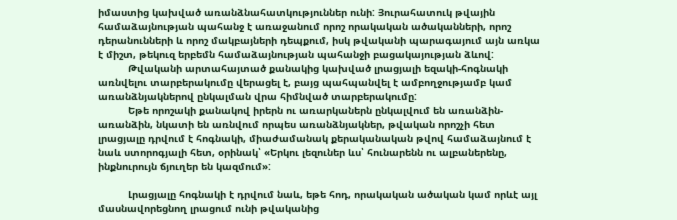իմաստից կախված առանձնահատկություններ ունի: Յուրահատուկ թվային համաձայնության պահանջ է առաջանում որոշ որակական ածականների, որոշ դերանունների և որոշ մակբայների դեպքում, իսկ թվականի պարագայում այն առկա է միշտ, թեկուզ երբեմն համաձայնության պահանջի բացակայության ձևով:
          Թվականի արտահայտած քանակից կախված լրացյալի եզակի-հոգնակի առնվելու տարբերակումը վերացել է, բայց պահպանվել է ամբողջությամբ կամ առանձնյակներով ընկալման վրա հիմնված տարբերակումը:
          Եթե որոշակի քանակով իրերն ու առարկաներն ընկալվում են առանձին-առանձին, նկատի են առնվում որպես առանձնյակներ, թվական որոշչի հետ լրացյալը դրվում է հոգնակի, միաժամանակ քերականական թվով համաձայնում է նաև ստորոգյալի հետ, օրինակ՝ «Երկու լեզուներ ևս՝ հունարենն ու ալբաներենը, ինքնուրույն ճյուղեր են կազմում»:

          Լրացյալը հոգնակի է դրվում նաև, եթե հոդ, որակական ածական կամ որևէ այլ մասնավորեցնող լրացում ունի թվականից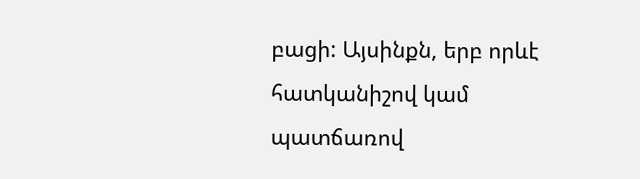բացի: Այսինքն, երբ որևէ հատկանիշով կամ պատճառով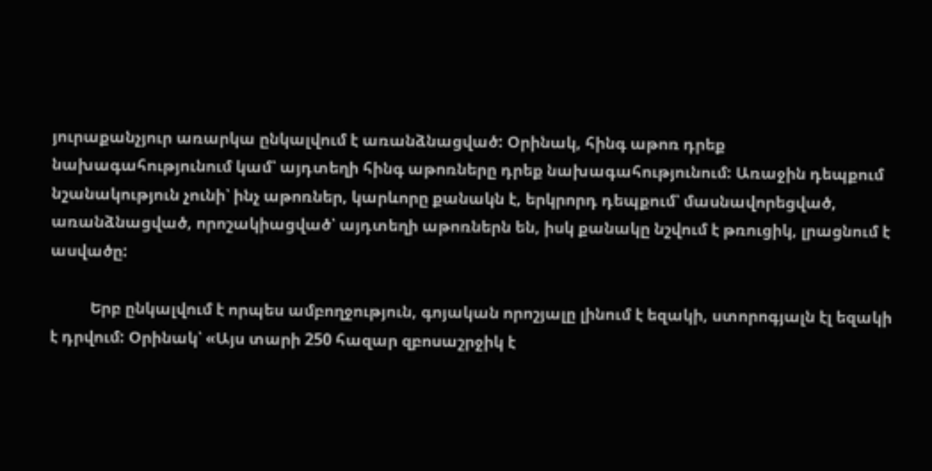յուրաքանչյուր առարկա ընկալվում է առանձնացված: Օրինակ, հինգ աթոռ դրեք նախագահությունում կամ՝ այդտեղի հինգ աթոռները դրեք նախագահությունում: Առաջին դեպքում նշանակություն չունի՝ ինչ աթոռներ, կարևորը քանակն է, երկրորդ դեպքում՝ մասնավորեցված, առանձնացված, որոշակիացված՝ այդտեղի աթոռներն են, իսկ քանակը նշվում է թռուցիկ, լրացնում է ասվածը:

          Երբ ընկալվում է որպես ամբողջություն, գոյական որոշյալը լինում է եզակի, ստորոգյալն էլ եզակի է դրվում: Օրինակ՝ «Այս տարի 250 հազար զբոսաշրջիկ է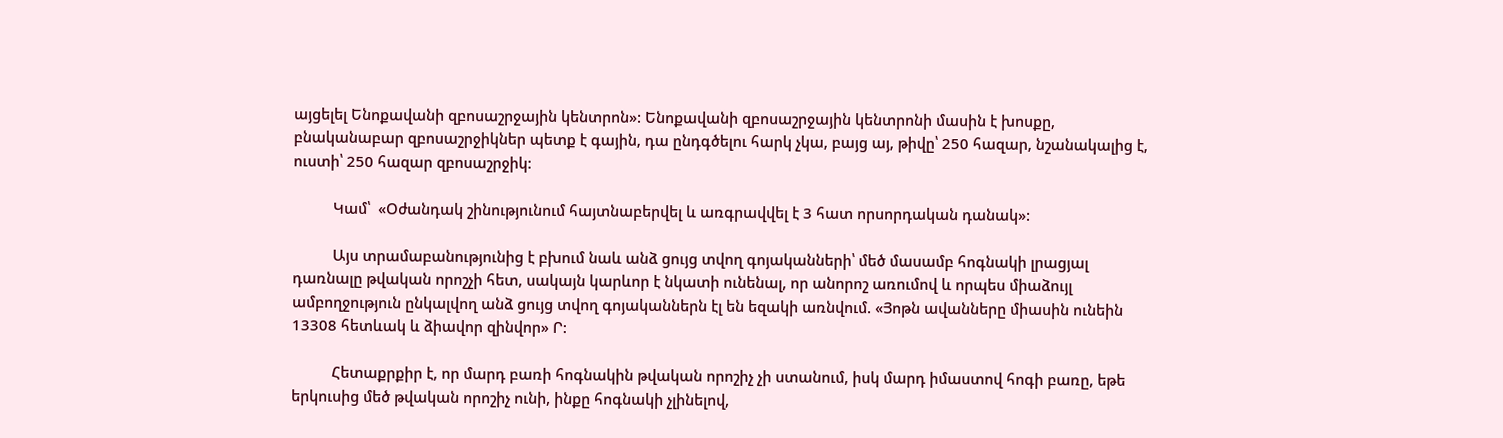այցելել Ենոքավանի զբոսաշրջային կենտրոն»: Ենոքավանի զբոսաշրջային կենտրոնի մասին է խոսքը, բնականաբար զբոսաշրջիկներ պետք է գային, դա ընդգծելու հարկ չկա, բայց այ, թիվը՝ 250 հազար, նշանակալից է, ուստի՝ 250 հազար զբոսաշրջիկ:

          Կամ՝  «Օժանդակ շինությունում հայտնաբերվել և առգրավվել է 3 հատ որսորդական դանակ»:

          Այս տրամաբանությունից է բխում նաև անձ ցույց տվող գոյականների՝ մեծ մասամբ հոգնակի լրացյալ դառնալը թվական որոշչի հետ, սակայն կարևոր է նկատի ունենալ, որ անորոշ առումով և որպես միաձույլ ամբողջություն ընկալվող անձ ցույց տվող գոյականներն էլ են եզակի առնվում. «Յոթն ավանները միասին ունեին 13308 հետևակ և ձիավոր զինվոր» Ր:

          Հետաքրքիր է, որ մարդ բառի հոգնակին թվական որոշիչ չի ստանում, իսկ մարդ իմաստով հոգի բառը, եթե երկուսից մեծ թվական որոշիչ ունի, ինքը հոգնակի չլինելով,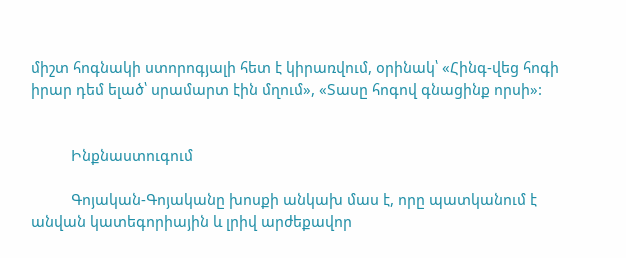միշտ հոգնակի ստորոգյալի հետ է կիրառվում, օրինակ՝ «Հինգ-վեց հոգի իրար դեմ ելած՝ սրամարտ էին մղում», «Տասը հոգով գնացինք որսի»:


          Ինքնաստուգում

          Գոյական-Գոյականը խոսքի անկախ մաս է, որը պատկանում է անվան կատեգորիային և լրիվ արժեքավոր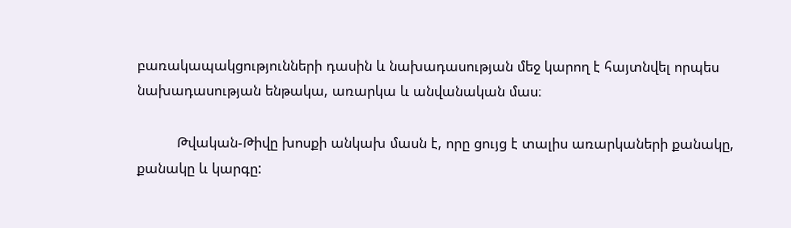բառակապակցությունների դասին և նախադասության մեջ կարող է հայտնվել որպես նախադասության ենթակա, առարկա և անվանական մաս։

          Թվական-Թիվը խոսքի անկախ մասն է, որը ցույց է տալիս առարկաների քանակը, քանակը և կարգը: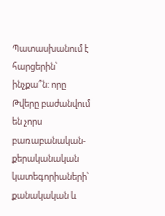Պատասխանում է հարցերին՝ ինչքա՞ն: որը Թվերը բաժանվում են չորս բառաբանական-քերականական կատեգորիաների՝ քանակական և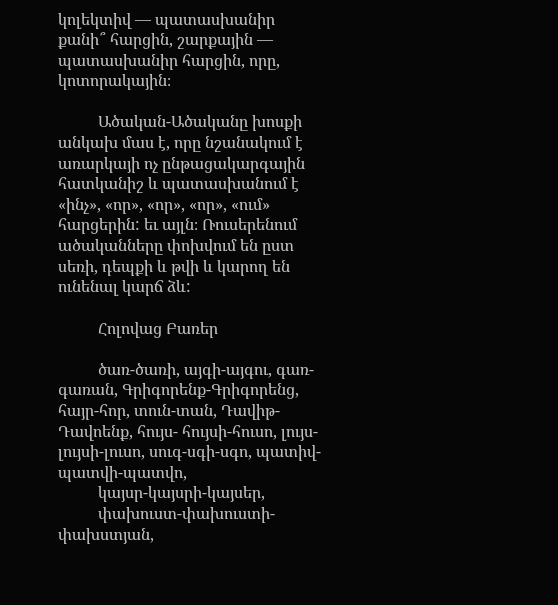կոլեկտիվ — պատասխանիր քանի՞ հարցին, շարքային — պատասխանիր հարցին, որը, կոտորակային։

          Ածական-Ածականը խոսքի անկախ մաս է, որը նշանակում է առարկայի ոչ ընթացակարգային հատկանիշ և պատասխանում է «ինչ», «որ», «որ», «որ», «ում» հարցերին: եւ այլն։ Ռուսերենում ածականները փոխվում են ըստ սեռի, դեպքի և թվի և կարող են ունենալ կարճ ձև:

          Հոլովաց Բառեր

          ծառ-ծառի, այգի-այգու, գառ-գառան, Գրիգորենք-Գրիգորենց, հայր-հոր, տուն-տան, Դավիթ- Դավոենք, հույս- հույսի-հուսո, լույս-լույսի-լուսո, սուգ-սգի-սգո, պատիվ-պատվի-պատվո,
          կայսր-կայսրի-կայսեր,
          փախուստ-փախուստի-փախստյան,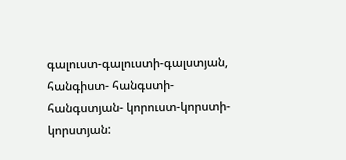գալուստ-գալուստի-գալստյան, հանգիստ- հանգստի-հանգստյան- կորուստ-կորստի-կորստյան: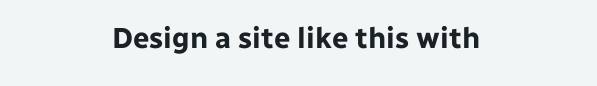Design a site like this with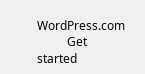WordPress.com
          Get started